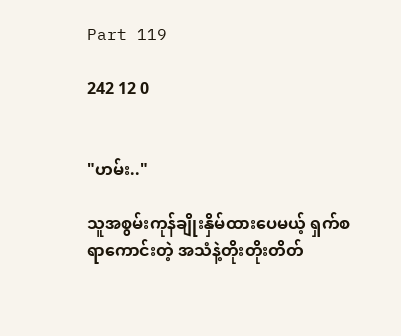Part 119

242 12 0


"ဟမ်း.."

သူအစွမ်းကုန်ချိုးနှိမ်ထားပေမယ့် ရှက်စရာကောင်းတဲ့ အသံနဲ့တိုးတိုးတိတ်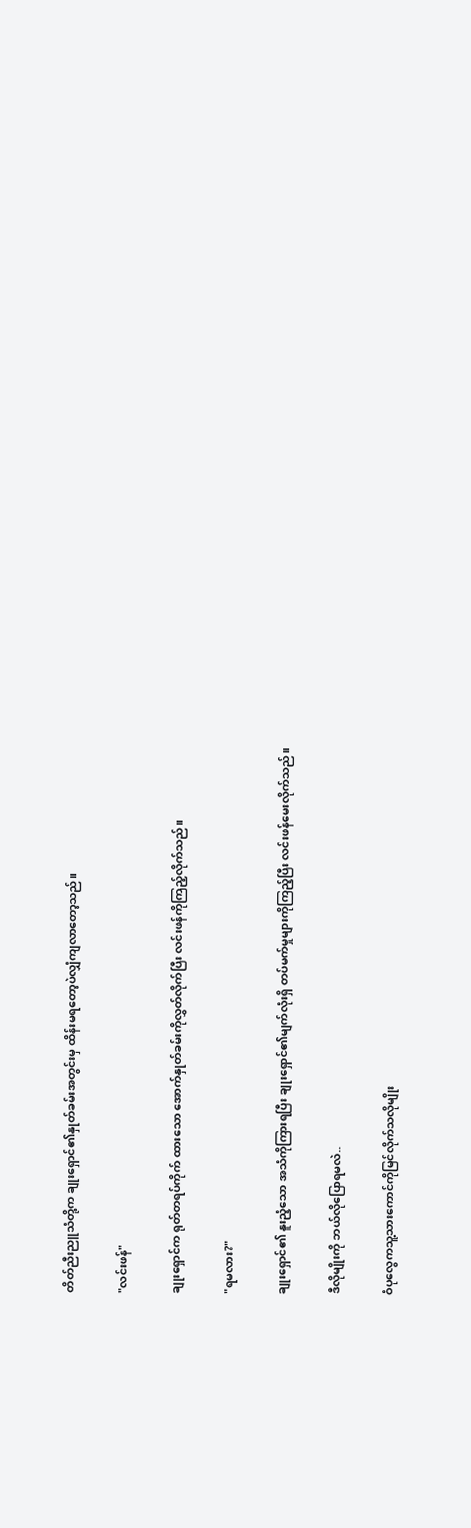တိတ်ညီးညူသံတို့က ချုးရှောင်၏နှုတ်ခမ်းအတွင်းမှ ထိန်းမရတော့ပဲလျှံကျလာတော့သည်။

"လင်းဖန်"

ချုးရှောင်က ရုတ်တရပ်ကိုက် ထားသော အောက်နှုတ်ခမ်းကိုလွှတ်လိုက်ပြီး လင်းဖန်ကိုကြည့်လိုက်သည်။

"ရမလား?"

ချုးရှောင်၏ နူးညံ့သော အသံကိုကြားရပြီး ချုးရှောင်၏မျက်လုံးရှိ တပ်မက်မှုများကိုကြည့်ပြီး လင်းဖန်မေးလိုက်သည်။

ဒီလိုမျိုးကို ဘယ်လိုပြောရမလဲ..

ဝံပုလွေကသူ့သားကောင်ကိုမြင်လိုက်သလိုမျိုး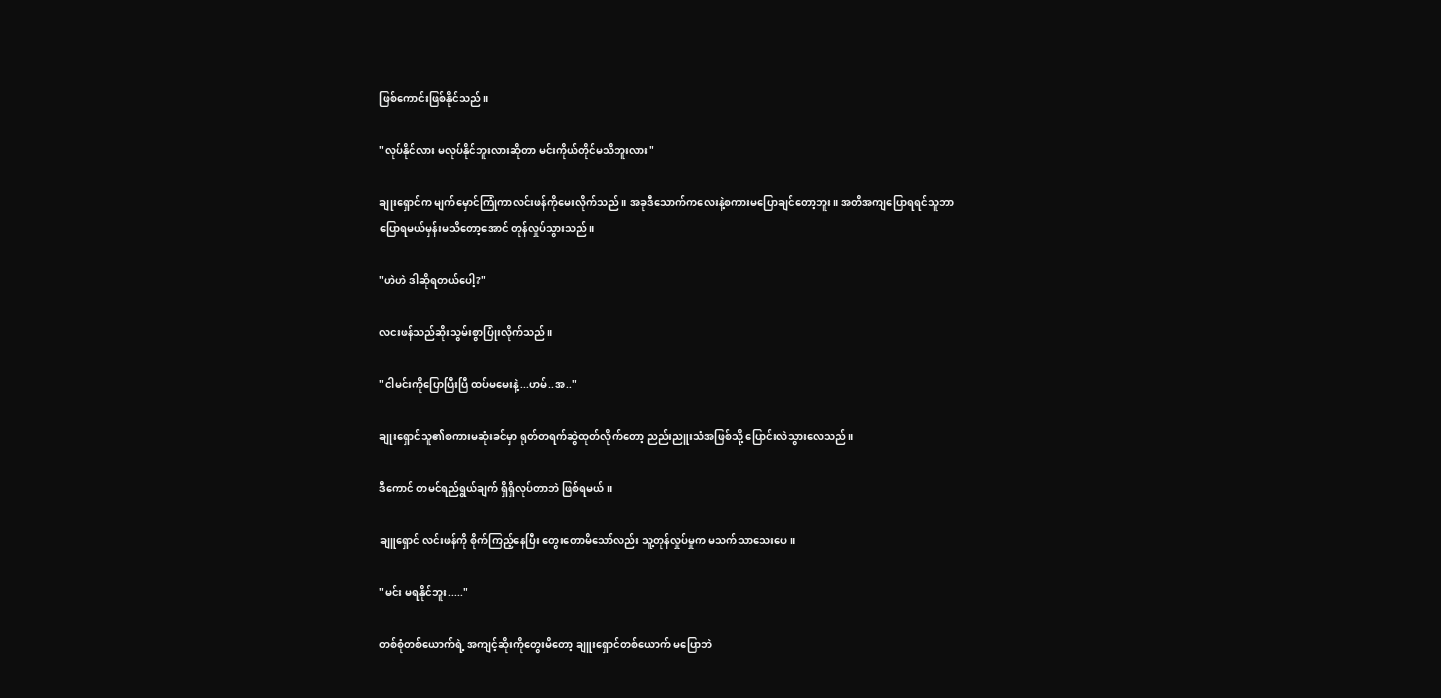ဖြစ်ကောင်းဖြစ်နိုင်သည်။

"လုပ်နိုင်လား မလုပ်နိုင်ဘူးလားဆိုတာ မင်းကိုယ်တိုင်မသိဘူးလား"

ချုးရှောင်က မျက်မှောင်ကြုံကာလင်းဖန်ကိုမေးလိုက်သည်။ အခုဒီသောက်ကလေးနဲ့စကားမပြောချင်တော့ဘူး။ အတိအကျပြောရရင်သူဘာပြောရမယ်မှန်းမသိတော့အောင် တုန်လှုပ်သွားသည်။

"ဟဲဟဲ ဒါဆိုရတယ်ပေါ့?"

လငးဖန်သည်ဆိုးသွမ်းစွာပြုံးလိုက်သည်။

"ငါမင်းကိုပြောပြီးပြီ ထပ်မမေးနဲ့...ဟမ်..အ.."

ချုးရှောင်သူ၏စကားမဆုံးခင်မှာ ရုတ်တရက်ဆွဲထုတ်လိုက်တော့ ညည်းညူးသံအဖြစ်သို့ ပြောင်းလဲသွားလေသည်။

ဒီကောင် တမင်ရည်ရွယ်ချက် ရှိရှိလုပ်တာဘဲ ဖြစ်ရမယ်။

ချူရှောင် လင်းဖန်ကို စိုက်ကြည့်နေပြီး တွေးတောမိသော်လည်း သူ့တုန်လှုပ်မှုက မသက်သာသေးပေ။

"မင်း မရနိုင်ဘူး....."

တစ်စုံတစ်ယောက်ရဲ့ အကျင့်ဆိုးကိုတွေးမိတော့ ချူးရှောင်တစ်ယောက် မပြောဘဲ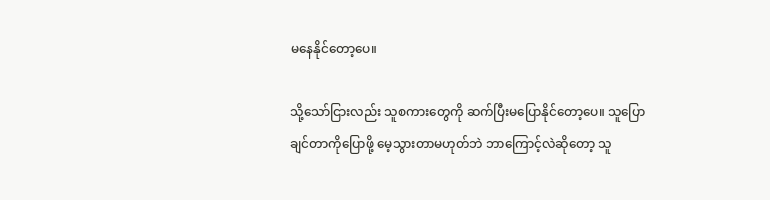မနေနိုင်တော့ပေ။

သို့သော်ငြားလည်း သူစကားတွေကို ဆက်ပြီးမပြောနိုင်တော့ပေ။ သူပြောချင်တာကိုပြောဖို့ မေ့သွားတာမဟုတ်ဘဲ ဘာကြောင့်လဲဆိုတော့ သူ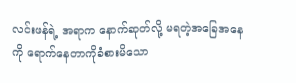လင်းဖန်ရဲ့ အရာက နောက်ဆုတ်လို့ မရတဲ့အခြေအနေကို ရောက်နေတာကိုခံစားမိသော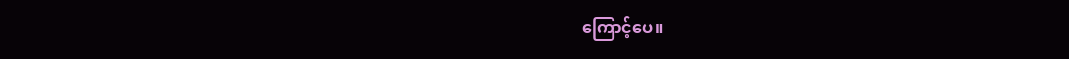ကြောင့်ပေ။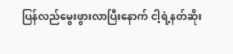ပြန်လည်မွေးဖွားလာပြီးနောက် ငါ့ရဲ့နတ်ဆိုး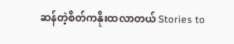ဆန်တဲ့စိတ်ကနိုးထလာတယ် Stories to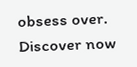obsess over. Discover now